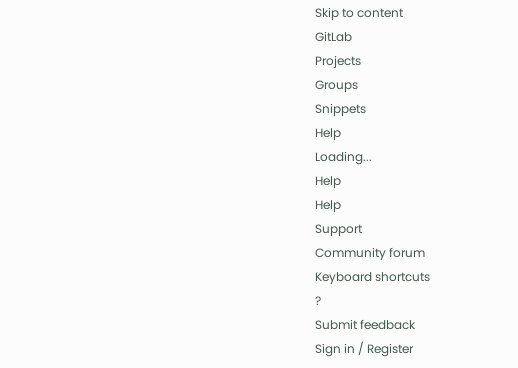Skip to content
GitLab
Projects
Groups
Snippets
Help
Loading...
Help
Help
Support
Community forum
Keyboard shortcuts
?
Submit feedback
Sign in / Register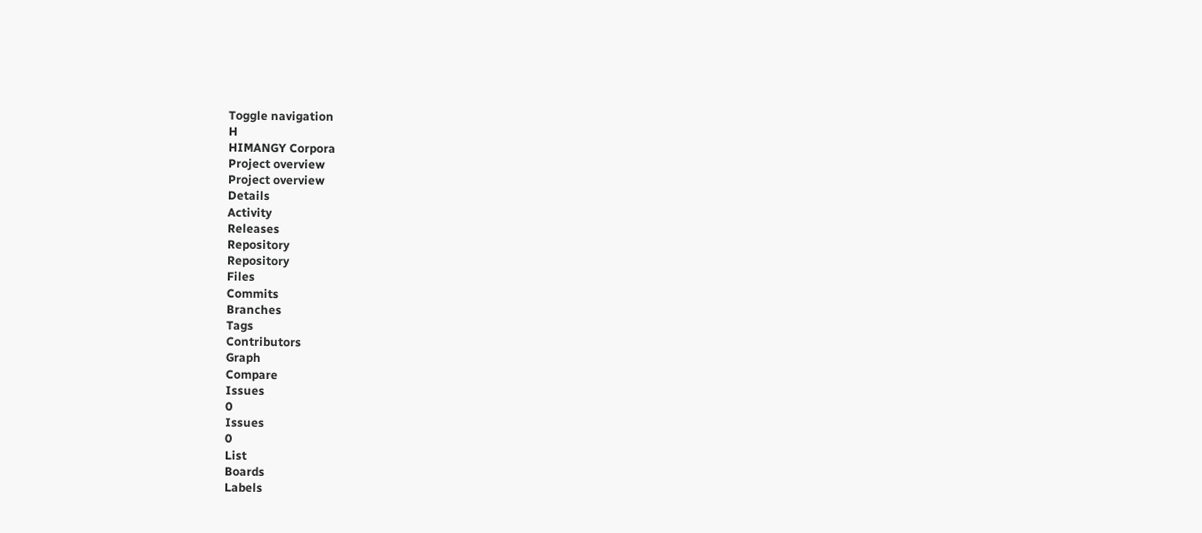Toggle navigation
H
HIMANGY Corpora
Project overview
Project overview
Details
Activity
Releases
Repository
Repository
Files
Commits
Branches
Tags
Contributors
Graph
Compare
Issues
0
Issues
0
List
Boards
Labels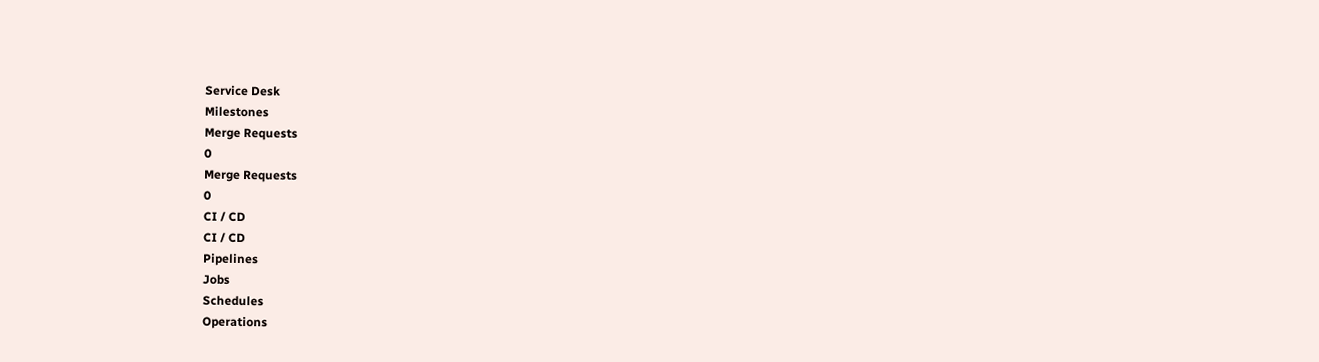Service Desk
Milestones
Merge Requests
0
Merge Requests
0
CI / CD
CI / CD
Pipelines
Jobs
Schedules
Operations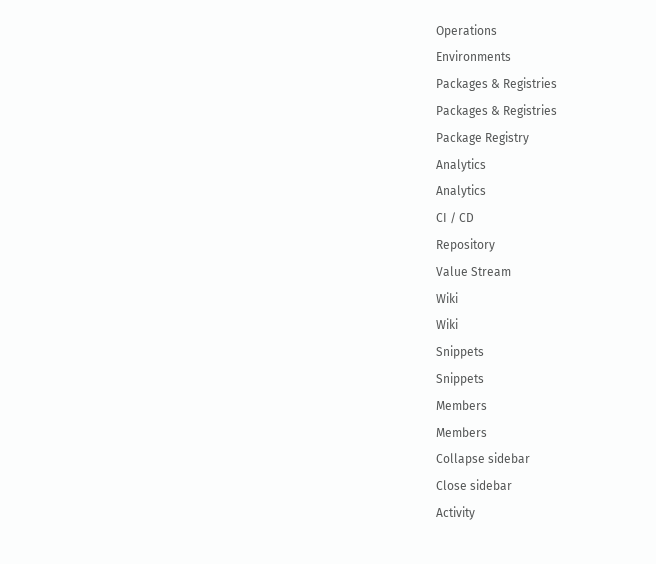Operations
Environments
Packages & Registries
Packages & Registries
Package Registry
Analytics
Analytics
CI / CD
Repository
Value Stream
Wiki
Wiki
Snippets
Snippets
Members
Members
Collapse sidebar
Close sidebar
Activity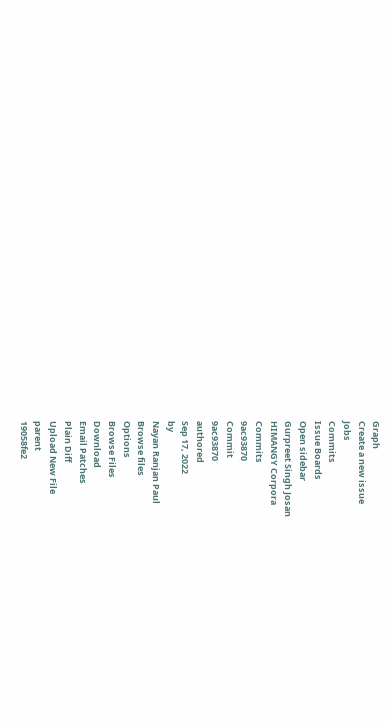Graph
Create a new issue
Jobs
Commits
Issue Boards
Open sidebar
Gurpreet Singh Josan
HIMANGY Corpora
Commits
9ac93870
Commit
9ac93870
authored
Sep 17, 2022
by
Nayan Ranjan Paul
Browse files
Options
Browse Files
Download
Email Patches
Plain Diff
Upload New File
parent
19058fe2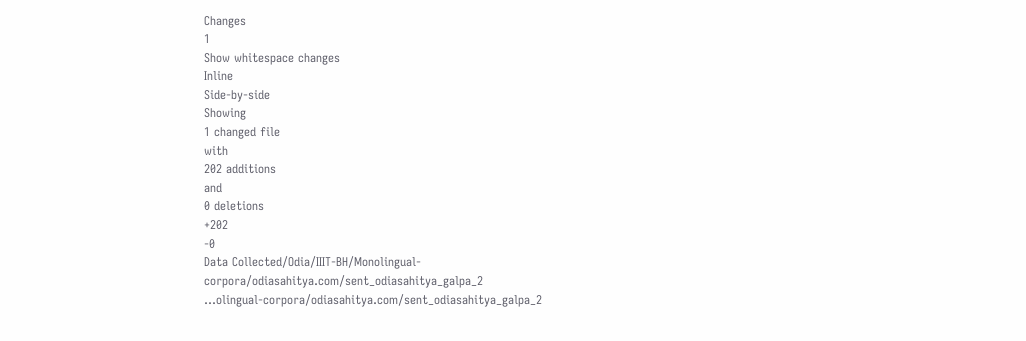Changes
1
Show whitespace changes
Inline
Side-by-side
Showing
1 changed file
with
202 additions
and
0 deletions
+202
-0
Data Collected/Odia/IIIT-BH/Monolingual-corpora/odiasahitya.com/sent_odiasahitya_galpa_2
...olingual-corpora/odiasahitya.com/sent_odiasahitya_galpa_2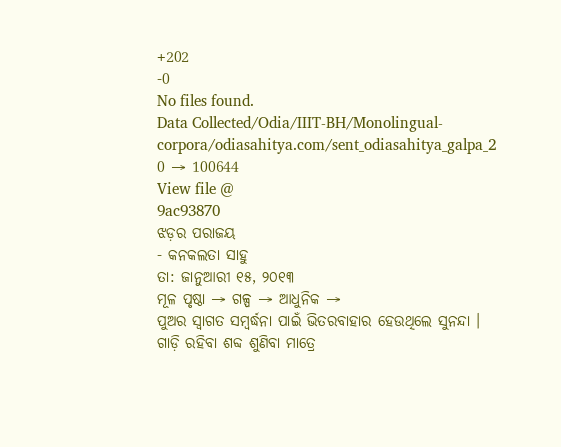+202
-0
No files found.
Data Collected/Odia/IIIT-BH/Monolingual-corpora/odiasahitya.com/sent_odiasahitya_galpa_2
0 → 100644
View file @
9ac93870
ଝଡ଼ର ପରାଜୟ
- କନକଲତା ସାହୁ
ତା: ଜାନୁଆରୀ ୧୫, ୨୦୧୩
ମୂଳ ପୃଷ୍ଠା → ଗଳ୍ପ → ଆଧୁନିକ →
ପୁଅର ସ୍ବାଗତ ସମ୍ବର୍ଦ୍ଧନା ପାଇଁ ଭିତରବାହାର ହେଉଥିଲେ ସୁନନ୍ଦା ।
ଗାଡ଼ି ରହିବା ଶବ୍ଦ ଶୁଣିବା ମାତ୍ରେ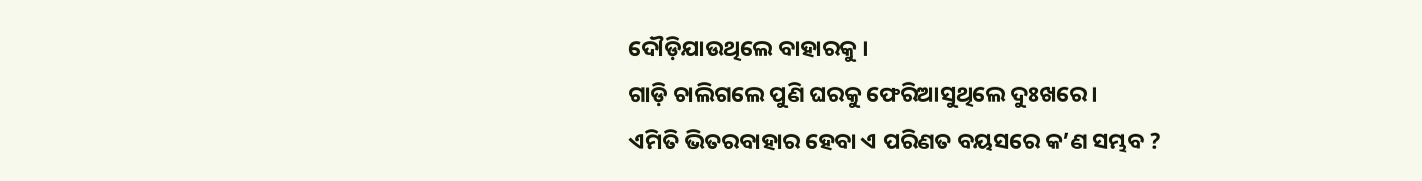ଦୌଡ଼ିଯାଉଥିଲେ ବାହାରକୁ ।
ଗାଡ଼ି ଚାଲିଗଲେ ପୁଣି ଘରକୁ ଫେରିଆସୁଥିଲେ ଦୁଃଖରେ ।
ଏମିତି ଭିତରବାହାର ହେବା ଏ ପରିଣତ ବୟସରେ କ’ଣ ସମ୍ଭବ ?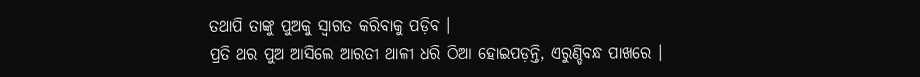ତଥାପି ତାଙ୍କୁ ପୁଅକୁ ସ୍ବାଗତ କରିବାକୁ ପଡ଼ିବ ।
ପ୍ରତି ଥର ପୁଅ ଆସିଲେ ଆରତୀ ଥାଳୀ ଧରି ଠିଆ ହୋଇପଡ଼ନ୍ତି, ଏରୁଣ୍ଡିବନ୍ଧ ପାଖରେ ।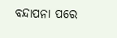ବନ୍ଦାପନା ପରେ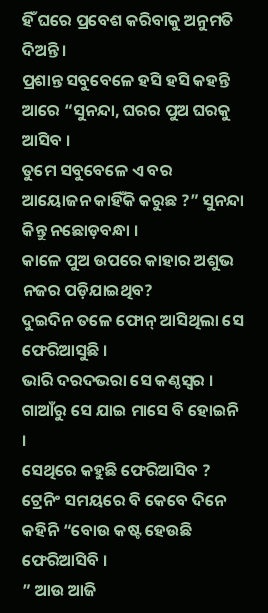ହିଁ ଘରେ ପ୍ରବେଶ କରିବାକୁ ଅନୁମତି ଦିଅନ୍ତି ।
ପ୍ରଶାନ୍ତ ସବୁବେଳେ ହସି ହସି କହନ୍ତି ଆରେ “ସୁନନ୍ଦା, ଘରର ପୁଅ ଘରକୁ ଆସିବ ।
ତୁମେ ସବୁବେଳେ ଏ ବର ଆୟୋଜନ କାହିଁକି କରୁଛ ?” ସୁନନ୍ଦା କିନ୍ତୁ ନଛୋଡ଼ବନ୍ଧା ।
କାଳେ ପୁଅ ଉପରେ କାହାର ଅଶୁଭ ନଜର ପଡ଼ିଯାଇଥିବ?
ଦୁଇଦିନ ତଳେ ଫୋନ୍ ଆସିଥିଲା ସେ ଫେରିଆସୁଛି ।
ଭାରି ଦରଦଭରା ସେ କଣ୍ଠସ୍ବର ।
ଗାଆଁରୁ ସେ ଯାଇ ମାସେ ବି ହୋଇନି ।
ସେଥିରେ କହୁଛି ଫେରିଆସିବ ? ଟ୍ରେନିଂ ସମୟରେ ବି କେବେ ଦିନେ କହିନି “ବୋଉ କଷ୍ଟ ହେଉଛି ଫେରିଆସିବି ।
” ଆଉ ଆଜି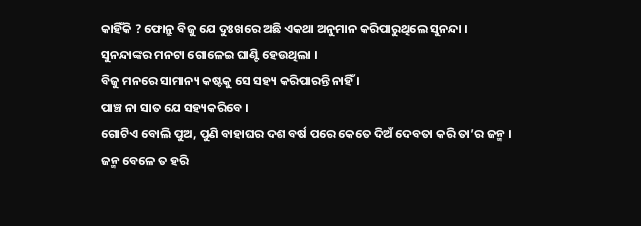କାହିଁକି ? ଫୋନ୍ରୁ ବିଜୁ ଯେ ଦୁଃଖରେ ଅଛି ଏକଥା ଅନୁମାନ କରିପାରୁଥିଲେ ସୁନନ୍ଦା ।
ସୁନନ୍ଦାଙ୍କର ମନଟା ଗୋଳେଇ ଘାଣ୍ଟି ହେଉଥିଲା ।
ବିଜୁ ମନରେ ସାମାନ୍ୟ କଷ୍ଟକୁ ସେ ସହ୍ୟ କରିପାରନ୍ତି ନାହିଁ ।
ପାଞ୍ଚ ନା ସାତ ଯେ ସହ୍ୟକରିବେ ।
ଗୋଟିଏ ବୋଲି ପୁଅ, ପୁଣି ବାହାଘର ଦଶ ବର୍ଷ ପରେ କେତେ ଦିଅଁ ଦେବତା କରି ତା’ର ଜନ୍ମ ।
ଜନ୍ମ ବେଳେ ତ ହରି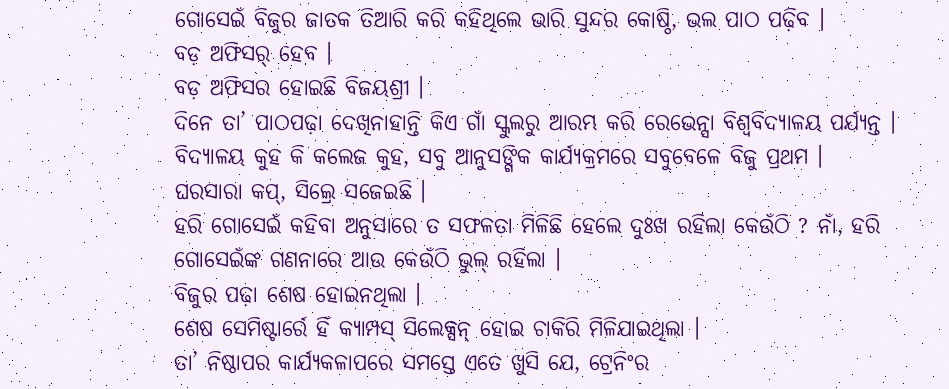ଗୋସେଇଁ ବିଜୁର ଜାତକ ତିଆରି କରି କହିଥିଲେ ଭାରି ସୁନ୍ଦର କୋଷ୍ଠି, ଭଲ ପାଠ ପଢ଼ିବ ।
ବଡ଼ ଅଫିସର୍ ହେବ ।
ବଡ଼ ଅଫିସର ହୋଇଛି ବିଜୟଶ୍ରୀ ।
ଦିନେ ତା’ ପାଠପଢ଼ା ଦେଖିନାହାନ୍ତି କିଏ ଗାଁ ସ୍କୁଲରୁ ଆରମ୍ଭ କରି ରେଭେନ୍ସା ବିଶ୍ବବିଦ୍ୟାଳୟ ପର୍ଯ୍ୟନ୍ତ ।
ବିଦ୍ୟାଳୟ କୁହ କି କଲେଜ କୁହ, ସବୁ ଆନୁସଙ୍ଗିକ କାର୍ଯ୍ୟକ୍ରମରେ ସବୁବେଳେ ବିଜୁ ପ୍ରଥମ ।
ଘରସାରା କପ୍, ସିଲ୍ରେ ସଜେଇଛି ।
ହରି ଗୋସେଇଁ କହିବା ଅନୁସାରେ ତ ସଫଳତା ମିଳିଛି ହେଲେ ଦୁଃଖ ରହିଲା କେଉଁଠି ? ନାଁ, ହରି ଗୋସେଇଁଙ୍କ ଗଣନାରେ ଆଉ କେଉଁଠି ଭୁଲ୍ ରହିଲା ।
ବିଜୁର ପଢ଼ା ଶେଷ ହୋଇନଥିଲା ।
ଶେଷ ସେମିଷ୍ଟାର୍ରେ ହିଁ କ୍ୟାମ୍ପସ୍ ସିଲେକ୍ସନ୍ ହୋଇ ଚାକିରି ମିଳିଯାଇଥିଲା ।
ତା’ ନିଷ୍ଠାପର କାର୍ଯ୍ୟକଳାପରେ ସମସ୍ତେ ଏତେ ଖୁସି ଯେ, ଟ୍ରେନିଂର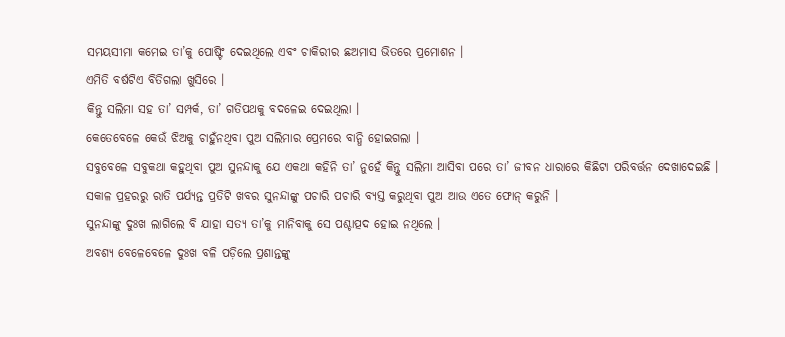ସମୟସୀମା କମେଇ ତା’କୁ ପୋଷ୍ଟିଂ ଦେଇଥିଲେ ଏବଂ ଚାକିରୀର ଛଅମାସ ଭିତରେ ପ୍ରମୋଶନ ।
ଏମିତି ବର୍ଷଟିଏ ବିତିଗଲା ଖୁସିରେ ।
କିନ୍ତୁ ସଲିମା ସହ ତା’ ସମ୍ପର୍କ, ତା’ ଗତିପଥକୁ ବଦଳେଇ ଦେଇଥିଲା ।
କେତେବେଳେ କେଉଁ ଝିଅକୁ ଚାହୁଁନଥିବା ପୁଅ ସଲିମାର ପ୍ରେମରେ ବାନ୍ଧି ହୋଇଗଲା ।
ସବୁବେଳେ ସବୁକଥା କହୁଥିବା ପୁଅ ସୁନନ୍ଦାକୁ ଯେ ଏକଥା କହିନି ତା’ ନୁହେଁ କିନ୍ତୁ ସଲିମା ଆସିବା ପରେ ତା’ ଜୀବନ ଧାରାରେ କିଛିଟା ପରିବର୍ତ୍ତନ ଦେଖାଦେଇଛି ।
ସକାଳ ପ୍ରହରରୁ ରାତି ପର୍ଯ୍ୟନ୍ତ ପ୍ରତିଟି ଖବର ସୁନନ୍ଦାଙ୍କୁ ପଚାରି ପଚାରି ବ୍ୟସ୍ତ କରୁଥିବା ପୁଅ ଆଉ ଏତେ ଫୋନ୍ କରୁନି ।
ସୁନନ୍ଦାଙ୍କୁ ଦୁଃଖ ଲାଗିଲେ ବି ଯାହା ସତ୍ୟ ତା’କୁ ମାନିବାକୁ ସେ ପଶ୍ଚାତ୍ପଦ ହୋଇ ନଥିଲେ ।
ଅବଶ୍ୟ ବେଳେବେଳେ ଦୁଃଖ ବଳି ପଡ଼ିଲେ ପ୍ରଶାନ୍ତଙ୍କୁ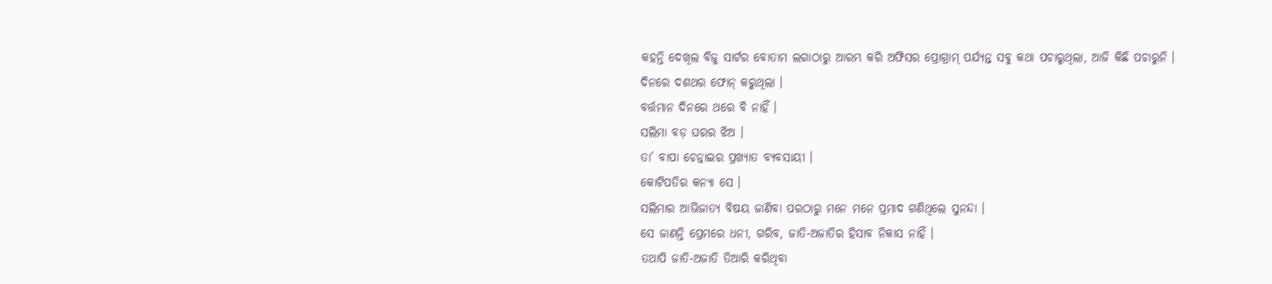କହନ୍ତି ଦେଖିଲ ବିଜୁ ସାର୍ଟର ବୋତାମ ଲଗାଠାରୁ ଆରମ୍ଭ କରି ଅଫିସର ପ୍ରୋଗ୍ରାମ୍ ପର୍ଯ୍ୟନ୍ତ ସବୁ କଥା ପଚାରୁଥିଲା, ଆଜି କିଛି ପଚାରୁନି ।
ଦିନରେ ଦଶଥର ଫୋନ୍ କରୁଥିଲା ।
ବର୍ତ୍ତମାନ ଦିନରେ ଥରେ ବି ନାହିଁ ।
ସଲିମା ବଡ଼ ଘରର ଝିଅ ।
ତା’ ବାପା ଚେନ୍ନାଇର ପ୍ରଖ୍ୟାତ ବ୍ୟବସାୟୀ ।
କୋଟିପତିର କନ୍ୟା ସେ ।
ସଲିମାର ଆଭିଜାତ୍ୟ ବିଷୟ ଜାଣିବା ପରଠାରୁ ମନେ ମନେ ପ୍ରମାଦ ଗଣିଥିଲେ ସୁନନ୍ଦା ।
ସେ ଜାଣନ୍ତି ପ୍ରେମରେ ଧନୀ, ଗରିବ, ଜାତି-ଅଜାତିର ହିସାବ ନିକାସ ନାହିଁ ।
ତଥାପି ଜାତି-ଅଜାତି ତିଆରି କରିଥିବା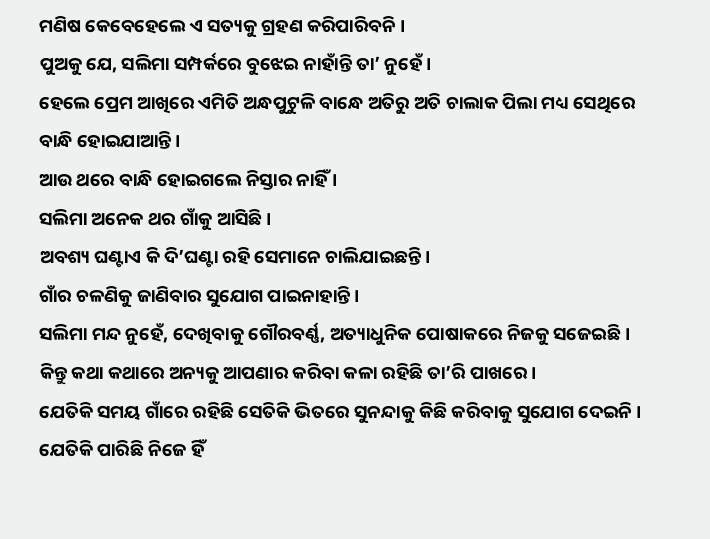ମଣିଷ କେବେହେଲେ ଏ ସତ୍ୟକୁ ଗ୍ରହଣ କରିପାରିବନି ।
ପୁଅକୁ ଯେ, ସଲିମା ସମ୍ପର୍କରେ ବୁଝେଇ ନାହାଁନ୍ତି ତା’ ନୁହେଁ ।
ହେଲେ ପ୍ରେମ ଆଖିରେ ଏମିତି ଅନ୍ଧପୁଟୁଳି ବାନ୍ଧେ ଅତିରୁ ଅତି ଚାଲାକ ପିଲା ମଧ୍ୟ ସେଥିରେ ବାନ୍ଧି ହୋଇଯାଆନ୍ତି ।
ଆଉ ଥରେ ବାନ୍ଧି ହୋଇଗଲେ ନିସ୍ତାର ନାହିଁ ।
ସଲିମା ଅନେକ ଥର ଗାଁକୁ ଆସିଛି ।
ଅବଶ୍ୟ ଘଣ୍ଟାଏ କି ଦି’ଘଣ୍ଟା ରହି ସେମାନେ ଚାଲିଯାଇଛନ୍ତି ।
ଗାଁର ଚଳଣିକୁ ଜାଣିବାର ସୁଯୋଗ ପାଇନାହାନ୍ତି ।
ସଲିମା ମନ୍ଦ ନୁହେଁ, ଦେଖିବାକୁ ଗୌରବର୍ଣ୍ଣ, ଅତ୍ୟାଧୁନିକ ପୋଷାକରେ ନିଜକୁ ସଜେଇଛି ।
କିନ୍ତୁ କଥା କଥାରେ ଅନ୍ୟକୁ ଆପଣାର କରିବା କଳା ରହିଛି ତା’ରି ପାଖରେ ।
ଯେତିକି ସମୟ ଗାଁରେ ରହିଛି ସେତିକି ଭିତରେ ସୁନନ୍ଦାକୁ କିଛି କରିବାକୁ ସୁଯୋଗ ଦେଇନି ।
ଯେତିକି ପାରିଛି ନିଜେ ହିଁ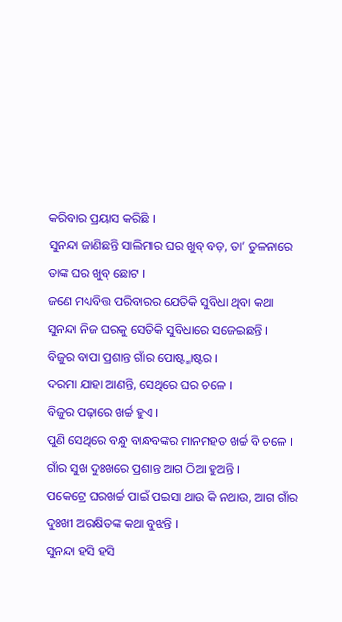କରିବାର ପ୍ରୟାସ କରିଛି ।
ସୁନନ୍ଦା ଜାଣିଛନ୍ତି ସାଲିମାର ଘର ଖୁବ୍ ବଡ଼, ତା’ ତୁଳନାରେ ତାଙ୍କ ଘର ଖୁବ୍ ଛୋଟ ।
ଜଣେ ମଧ୍ୟବିତ୍ତ ପରିବାରର ଯେତିକି ସୁବିଧା ଥିବା କଥା ସୁନନ୍ଦା ନିଜ ଘରକୁ ସେତିକି ସୁବିଧାରେ ସଜେଇଛନ୍ତି ।
ବିଜୁର ବାପା ପ୍ରଶାନ୍ତ ଗାଁର ପୋଷ୍ଟ୍ମାଷ୍ଟର ।
ଦରମା ଯାହା ଆଣନ୍ତି, ସେଥିରେ ଘର ଚଳେ ।
ବିଜୁର ପଢ଼ାରେ ଖର୍ଚ୍ଚ ହୁଏ ।
ପୁଣି ସେଥିରେ ବନ୍ଧୁ ବାନ୍ଧବଙ୍କର ମାନମହତ ଖର୍ଚ୍ଚ ବି ଚଳେ ।
ଗାଁର ସୁଖ ଦୁଃଖରେ ପ୍ରଶାନ୍ତ ଆଗ ଠିଆ ହୁଅନ୍ତି ।
ପକେଟ୍ରେ ଘରଖର୍ଚ୍ଚ ପାଇଁ ପଇସା ଥାଉ କି ନଥାଉ, ଆଗ ଗାଁର ଦୁଃଖୀ ଅରକ୍ଷିତଙ୍କ କଥା ବୁଝନ୍ତି ।
ସୁନନ୍ଦା ହସି ହସି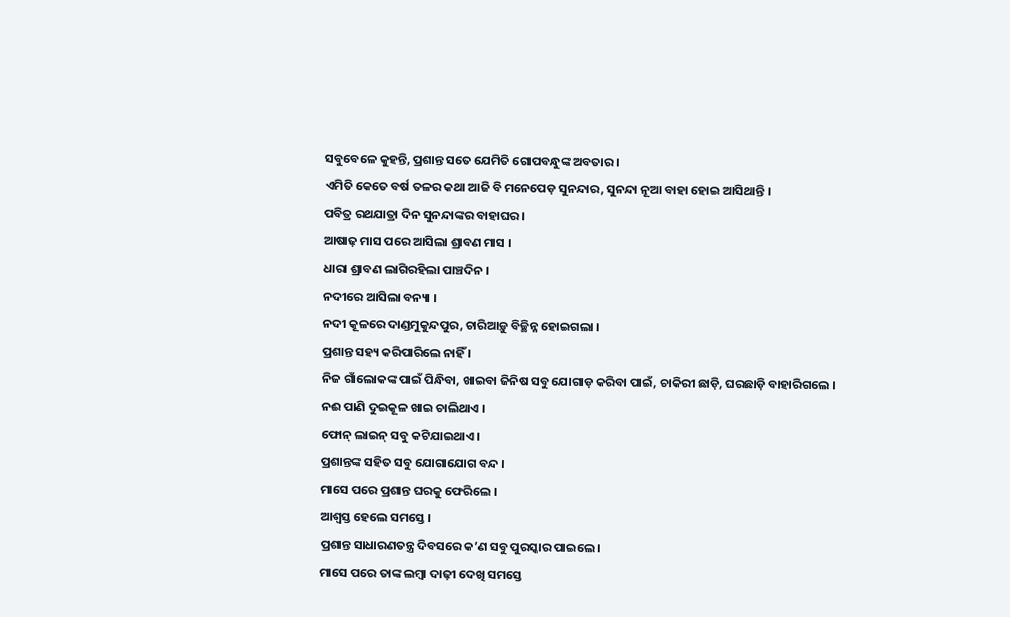ସବୁବେଳେ କୁହନ୍ତି, ପ୍ରଶାନ୍ତ ସତେ ଯେମିତି ଗୋପବନ୍ଧୁଙ୍କ ଅବତାର ।
ଏମିତି କେତେ ବର୍ଷ ତଳର କଥା ଆଜି ବି ମନେପେଡ଼ ସୁନନ୍ଦାର, ସୁନନ୍ଦା ନୂଆ ବାହା ହୋଇ ଆସିଥାନ୍ତି ।
ପବିତ୍ର ରଥଯାତ୍ରା ଦିନ ସୁନନ୍ଦାଙ୍କର ବାହାଘର ।
ଆଷାଢ଼ ମାସ ପରେ ଆସିଲା ଶ୍ରାବଣ ମାସ ।
ଧାରା ଶ୍ରାବଣ ଲାଗିରହିଲା ପାଞ୍ଚଦିନ ।
ନଦୀରେ ଆସିଲା ବନ୍ୟା ।
ନଦୀ କୂଳରେ ଦାଣ୍ଡମୁକୁନ୍ଦପୁର, ଚାରିଆଡ଼ୁ ବିଚ୍ଛିନ୍ନ ହୋଇଗଲା ।
ପ୍ରଶାନ୍ତ ସହ୍ୟ କରିପାରିଲେ ନାହିଁ ।
ନିଜ ଗାଁଲୋକଙ୍କ ପାଇଁ ପିନ୍ଧିବା, ଖାଇବା ଜିନିଷ ସବୁ ଯୋଗାଡ଼ କରିବା ପାଇଁ, ଚାକିରୀ ଛାଡ଼ି, ଘରଛାଡ଼ି ବାହାରିଗଲେ ।
ନଈ ପାଣି ଦୁଇକୂଳ ଖାଇ ଚାଲିଥାଏ ।
ଫୋନ୍ ଲାଇନ୍ ସବୁ କଟିଯାଇଥାଏ ।
ପ୍ରଶାନ୍ତଙ୍କ ସହିତ ସବୁ ଯୋଗାଯୋଗ ବନ୍ଦ ।
ମାସେ ପରେ ପ୍ରଶାନ୍ତ ଘରକୁ ଫେରିଲେ ।
ଆଶ୍ବସ୍ତ ହେଲେ ସମସ୍ତେ ।
ପ୍ରଶାନ୍ତ ସାଧାରଣତନ୍ତ୍ର ଦିବସରେ କ’ଣ ସବୁ ପୁରସ୍କାର ପାଇଲେ ।
ମାସେ ପରେ ତାଙ୍କ ଲମ୍ବା ଦାଢ଼ୀ ଦେଖି ସମସ୍ତେ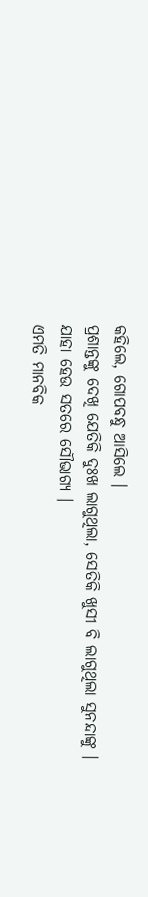କହିଲେ, ଗୋପବନ୍ଧୁ ଆସିଲେ ।
ପ୍ରଶାନ୍ତଙ୍କୁ ଦେଖି ଯେତିକି ଦୁଃଖ ଲାଗୁଥିଲା, ସେତିକି ଖୁସୀ ବି ଲାଗୁଥିଲା ସୁନନ୍ଦାଙ୍କୁ ।
ଯାହା ହେଉ ସତରେ ସୌଭାଗ୍ୟ ।
ଏମତି ମାନବିକ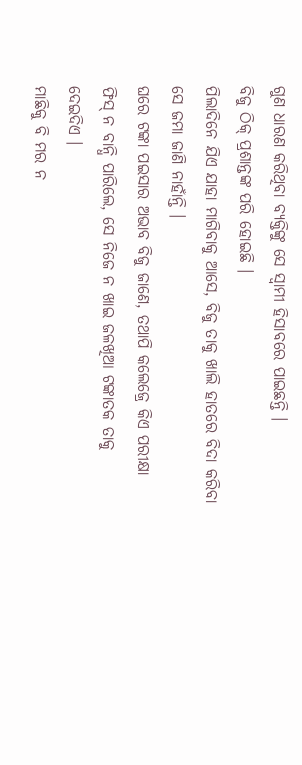ଗୁଣ ଧାରଣ କରିଥିବା ବ୍ୟକ୍ତିଙ୍କୁ ସେ ସ୍ବାମୀ ହିସାବରେ ପାଇଛନ୍ତି ।
ବିଜୁ ଠିକ୍ ପ୍ରଶାନ୍ତଙ୍କ ପରି ହୋଇଛି ।
ପିଲାଦିନେ ଯିଏ ଯାହା ମାଗିବାକୁ ଆସେ, ବିଜୁ ତାକୁ ଖାଲି ହାତରେ ବିଦା କରିବା ସେ ଜମା ଜାଣି ନାହାଁନ୍ତି ।
ଘରେ ଟଙ୍କା ପଇସାର ଅଭାବ ବିଜୁ ଜାଣେ, ତଥାପି କଲେଜ୍ରେ କିଏ ପରୀକ୍ଷା ଫିସ୍ ନ ବାନ୍ଧି ପାରିଲେ, ସେ ନିଜେ ନ ଖାଇ ଜଳଖିଆ ଟଙ୍କାତକ ତାକୁ ଦେଇଦିଏ ।
ମାଛିକୁ ବି ମର ନ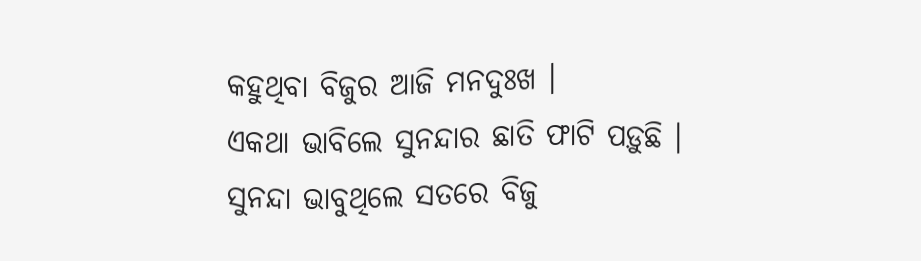କହୁଥିବା ବିଜୁର ଆଜି ମନଦୁଃଖ ।
ଏକଥା ଭାବିଲେ ସୁନନ୍ଦାର ଛାତି ଫାଟି ପଡ଼ୁଛି ।
ସୁନନ୍ଦା ଭାବୁଥିଲେ ସତରେ ବିଜୁ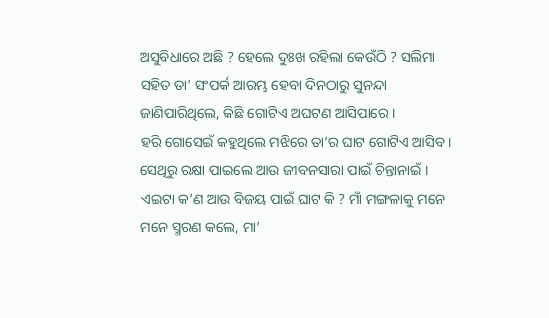ଅସୁବିଧାରେ ଅଛି ? ହେଲେ ଦୁଃଖ ରହିଲା କେଉଁଠି ? ସଲିମା ସହିତ ତା’ ସଂପର୍କ ଆରମ୍ଭ ହେବା ଦିନଠାରୁ ସୁନନ୍ଦା ଜାଣିପାରିଥିଲେ, କିଛି ଗୋଟିଏ ଅଘଟଣ ଆସିପାରେ ।
ହରି ଗୋସେଇଁ କହୁଥିଲେ ମଝିରେ ତା’ର ଘାଟ ଗୋଟିଏ ଆସିବ ।
ସେଥିରୁ ରକ୍ଷା ପାଇଲେ ଆଉ ଜୀବନସାରା ପାଇଁ ଚିନ୍ତାନାଇଁ ।
ଏଇଟା କ’ଣ ଆଉ ବିଜୟ ପାଇଁ ଘାଟ କି ? ମାଁ ମଙ୍ଗଳାକୁ ମନେ ମନେ ସ୍ମରଣ କଲେ, ମା’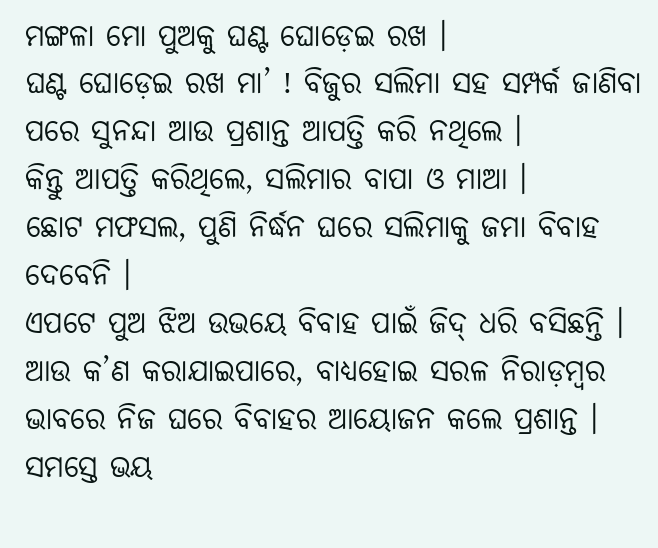ମଙ୍ଗଳା ମୋ ପୁଅକୁ ଘଣ୍ଟ ଘୋଡ଼େଇ ରଖ ।
ଘଣ୍ଟ ଘୋଡ଼େଇ ରଖ ମା’ ! ବିଜୁର ସଲିମା ସହ ସମ୍ପର୍କ ଜାଣିବା ପରେ ସୁନନ୍ଦା ଆଉ ପ୍ରଶାନ୍ତ ଆପତ୍ତି କରି ନଥିଲେ ।
କିନ୍ତୁ ଆପତ୍ତି କରିଥିଲେ, ସଲିମାର ବାପା ଓ ମାଆ ।
ଛୋଟ ମଫସଲ, ପୁଣି ନିର୍ଦ୍ଧନ ଘରେ ସଲିମାକୁ ଜମା ବିବାହ ଦେବେନି ।
ଏପଟେ ପୁଅ ଝିଅ ଉଭୟେ ବିବାହ ପାଇଁ ଜିଦ୍ ଧରି ବସିଛନ୍ତି ।
ଆଉ କ’ଣ କରାଯାଇପାରେ, ବାଧ୍ୟହୋଇ ସରଳ ନିରାଡ଼ମ୍ବର ଭାବରେ ନିଜ ଘରେ ବିବାହର ଆୟୋଜନ କଲେ ପ୍ରଶାନ୍ତ ।
ସମସ୍ତେ ଭୟ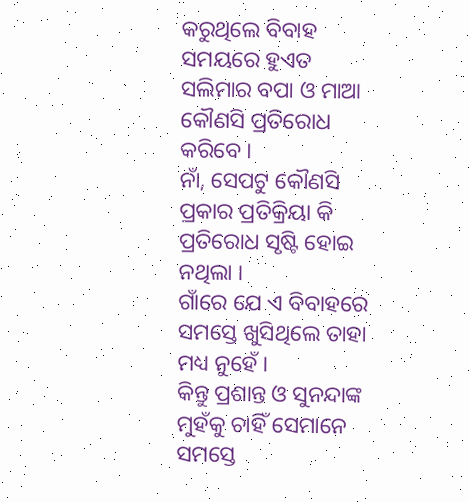କରୁଥିଲେ ବିବାହ ସମୟରେ ହୁଏତ ସଲିମାର ବପା ଓ ମାଆ କୌଣସି ପ୍ରତିରୋଧ କରିବେ ।
ନାଁ, ସେପଟୁ କୌଣସି ପ୍ରକାର ପ୍ରତିକ୍ରିୟା କି ପ୍ରତିରୋଧ ସୃଷ୍ଟି ହୋଇ ନଥିଲା ।
ଗାଁରେ ଯେ ଏ ବିବାହରେ ସମସ୍ତେ ଖୁସିଥିଲେ ତାହା ମଧ୍ୟ ନୁହେଁ ।
କିନ୍ତୁ ପ୍ରଶାନ୍ତ ଓ ସୁନନ୍ଦାଙ୍କ ମୁହଁକୁ ଚାହିଁ ସେମାନେ ସମସ୍ତେ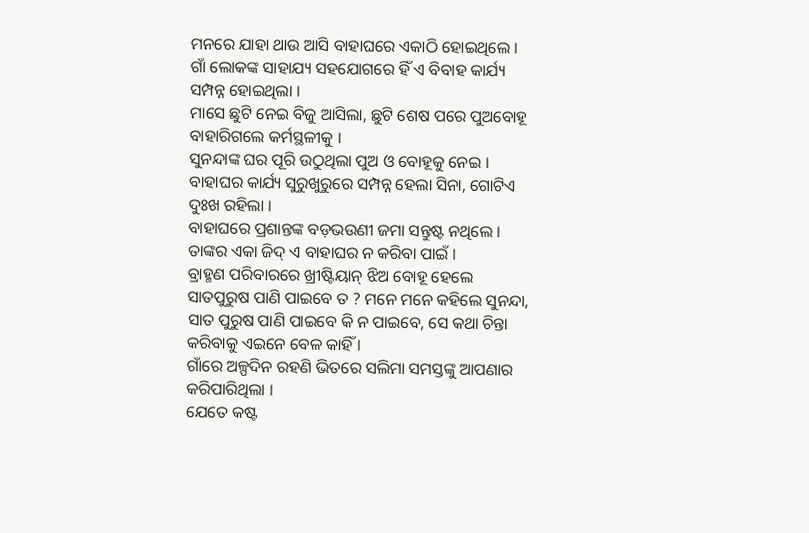ମନରେ ଯାହା ଥାଉ ଆସି ବାହାଘରେ ଏକାଠି ହୋଇଥିଲେ ।
ଗାଁ ଲୋକଙ୍କ ସାହାଯ୍ୟ ସହଯୋଗରେ ହିଁ ଏ ବିବାହ କାର୍ଯ୍ୟ ସମ୍ପନ୍ନ ହୋଇଥିଲା ।
ମାସେ ଛୁଟି ନେଇ ବିଜୁ ଆସିଲା, ଛୁଟି ଶେଷ ପରେ ପୁଅବୋହୂ ବାହାରିଗଲେ କର୍ମସ୍ଥଳୀକୁ ।
ସୁନନ୍ଦାଙ୍କ ଘର ପୂରି ଉଠୁଥିଲା ପୁଅ ଓ ବୋହୂକୁ ନେଇ ।
ବାହାଘର କାର୍ଯ୍ୟ ସୁରୁଖୁରୁରେ ସମ୍ପନ୍ନ ହେଲା ସିନା, ଗୋଟିଏ ଦୁଃଖ ରହିଲା ।
ବାହାଘରେ ପ୍ରଶାନ୍ତଙ୍କ ବଡ଼ଭଉଣୀ ଜମା ସନ୍ତୁଷ୍ଟ ନଥିଲେ ।
ତାଙ୍କର ଏକା ଜିଦ୍ ଏ ବାହାଘର ନ କରିବା ପାଇଁ ।
ବ୍ରାହ୍ମଣ ପରିବାରରେ ଖ୍ରୀଷ୍ଟିୟାନ୍ ଝିଅ ବୋହୂ ହେଲେ ସାତପୁରୁଷ ପାଣି ପାଇବେ ତ ? ମନେ ମନେ କହିଲେ ସୁନନ୍ଦା, ସାତ ପୁରୁଷ ପାଣି ପାଇବେ କି ନ ପାଇବେ, ସେ କଥା ଚିନ୍ତା କରିବାକୁ ଏଇନେ ବେଳ କାହିଁ ।
ଗାଁରେ ଅଳ୍ପଦିନ ରହଣି ଭିତରେ ସଲିମା ସମସ୍ତଙ୍କୁ ଆପଣାର କରିପାରିଥିଲା ।
ଯେତେ କଷ୍ଟ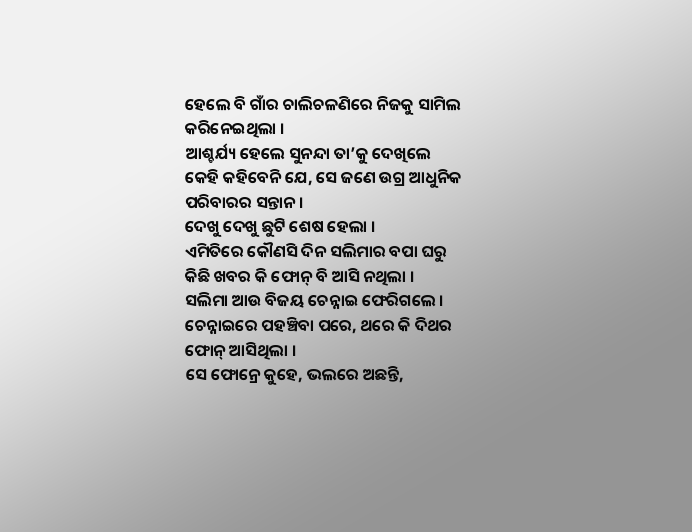ହେଲେ ବି ଗାଁର ଚାଲିଚଳଣିରେ ନିଜକୁ ସାମିଲ କରିନେଇଥିଲା ।
ଆଶ୍ଚର୍ଯ୍ୟ ହେଲେ ସୁନନ୍ଦା ତା’କୁ ଦେଖିଲେ କେହି କହିବେନି ଯେ, ସେ ଜଣେ ଉଗ୍ର ଆଧୁନିକ ପରିବାରର ସନ୍ତାନ ।
ଦେଖୁ ଦେଖୁ ଛୁଟି ଶେଷ ହେଲା ।
ଏମିତିରେ କୌଣସି ଦିନ ସଲିମାର ବପା ଘରୁ କିଛି ଖବର କି ଫୋନ୍ ବି ଆସି ନଥିଲା ।
ସଲିମା ଆଉ ବିଜୟ ଚେନ୍ନାଇ ଫେରିଗଲେ ।
ଚେନ୍ନାଇରେ ପହଞ୍ଚିବା ପରେ, ଥରେ କି ଦିଥର ଫୋନ୍ ଆସିଥିଲା ।
ସେ ଫୋନ୍ରେ କୁହେ, ଭଲରେ ଅଛନ୍ତି,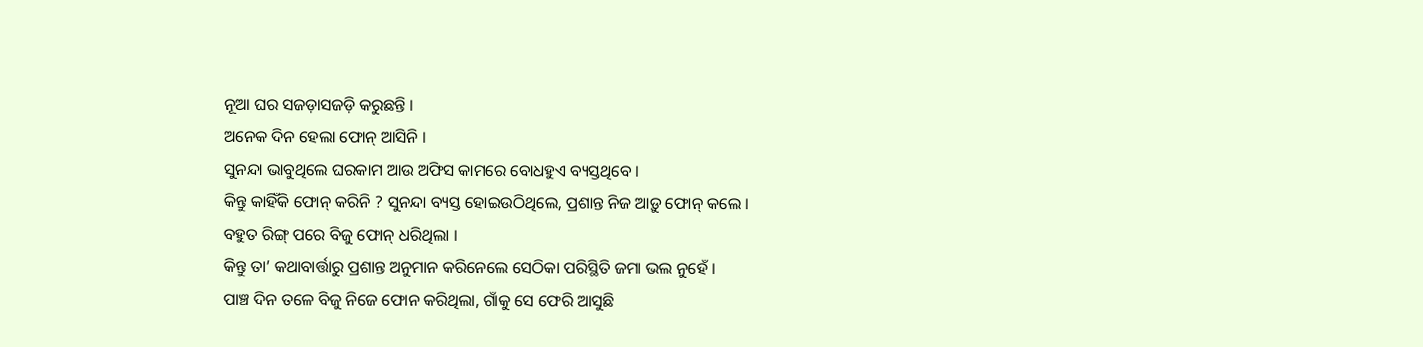ନୂଆ ଘର ସଜଡ଼ାସଜଡ଼ି କରୁଛନ୍ତି ।
ଅନେକ ଦିନ ହେଲା ଫୋନ୍ ଆସିନି ।
ସୁନନ୍ଦା ଭାବୁଥିଲେ ଘରକାମ ଆଉ ଅଫିସ କାମରେ ବୋଧହୁଏ ବ୍ୟସ୍ତଥିବେ ।
କିନ୍ତୁ କାହିଁକି ଫୋନ୍ କରିନି ? ସୁନନ୍ଦା ବ୍ୟସ୍ତ ହୋଇଉଠିଥିଲେ, ପ୍ରଶାନ୍ତ ନିଜ ଆଡ଼ୁ ଫୋନ୍ କଲେ ।
ବହୁତ ରିଙ୍ଗ୍ ପରେ ବିଜୁ ଫୋନ୍ ଧରିଥିଲା ।
କିନ୍ତୁ ତା’ କଥାବାର୍ତ୍ତାରୁ ପ୍ରଶାନ୍ତ ଅନୁମାନ କରିନେଲେ ସେଠିକା ପରିସ୍ଥିତି ଜମା ଭଲ ନୁହେଁ ।
ପାଞ୍ଚ ଦିନ ତଳେ ବିଜୁ ନିଜେ ଫୋନ କରିଥିଲା, ଗାଁକୁ ସେ ଫେରି ଆସୁଛି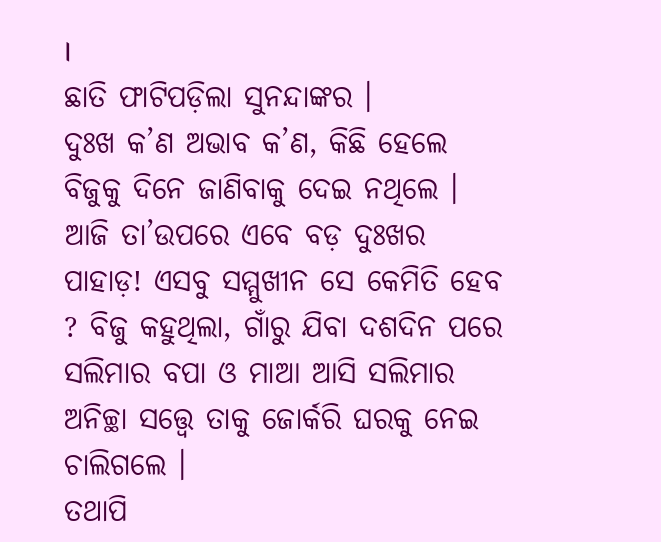।
ଛାତି ଫାଟିପଡ଼ିଲା ସୁନନ୍ଦାଙ୍କର ।
ଦୁଃଖ କ’ଣ ଅଭାବ କ’ଣ, କିଛି ହେଲେ ବିଜୁକୁ ଦିନେ ଜାଣିବାକୁ ଦେଇ ନଥିଲେ ।
ଆଜି ତା’ଉପରେ ଏବେ ବଡ଼ ଦୁଃଖର ପାହାଡ଼! ଏସବୁ ସମ୍ମୁଖୀନ ସେ କେମିତି ହେବ ? ବିଜୁ କହୁଥିଲା, ଗାଁରୁ ଯିବା ଦଶଦିନ ପରେ ସଲିମାର ବପା ଓ ମାଆ ଆସି ସଲିମାର ଅନିଚ୍ଛା ସତ୍ତ୍ବେ ତାକୁ ଜୋର୍କରି ଘରକୁ ନେଇ ଚାଲିଗଲେ ।
ତଥାପି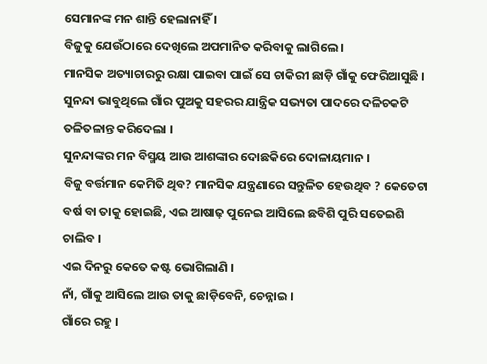ସେମାନଙ୍କ ମନ ଶାନ୍ତି ହେଲାନାହିଁ ।
ବିଜୁକୁ ଯେଉଁଠାରେ ଦେଖିଲେ ଅପମାନିତ କରିବାକୁ ଲାଗିଲେ ।
ମାନସିକ ଅତ୍ୟାଚାରରୁ ରକ୍ଷା ପାଇବା ପାଇଁ ସେ ଚାକିରୀ ଛାଡ଼ି ଗାଁକୁ ଫେରିଆସୁଛି ।
ସୁନନ୍ଦା ଭାବୁଥିଲେ ଗାଁର ପୁଅକୁ ସହରର ଯାନ୍ତ୍ରିକ ସଭ୍ୟତା ପାଦରେ ଦଳିଚକଟି ତଳିତଳାନ୍ତ କରିଦେଲା ।
ସୁନନ୍ଦାଙ୍କର ମନ ବିସ୍ମୟ ଆଉ ଆଶଙ୍କାର ଦୋଛକିରେ ଦୋଳାୟମାନ ।
ବିଜୁ ବର୍ତ୍ତମାନ କେମିତି ଥିବ? ମାନସିକ ଯନ୍ତ୍ରଣାରେ ସନ୍ତୁଳିତ ହେଉଥିବ ? କେତେଟା ବର୍ଷ ବା ତାକୁ ହୋଇଛି, ଏଇ ଆଷାଢ଼ ପୁନେଇ ଆସିଲେ ଛବିଶି ପୁରି ସତେଇଶି ଚାଲିବ ।
ଏଇ ଦିନରୁ କେତେ କଷ୍ଟ ଭୋଗିଲାଣି ।
ନାଁ, ଗାଁକୁ ଆସିଲେ ଆଉ ତାକୁ ଛାଡ଼ିବେନି, ଚେନ୍ନାଇ ।
ଗାଁରେ ରହୁ ।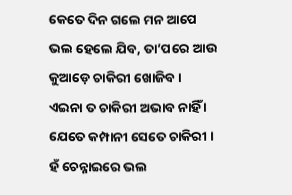କେତେ ଦିନ ଗଲେ ମନ ଆପେ ଭଲ ହେଲେ ଯିବ, ତା’ପରେ ଆଉ କୁଆଡ଼େ ଚାକିରୀ ଖୋଜିବ ।
ଏଇନା ତ ଚାକିରୀ ଅଭାବ ନାହିଁ ।
ଯେତେ କମ୍ପାନୀ ସେତେ ଚାକିରୀ ।
ହଁ ଚେନ୍ନାଇରେ ଭଲ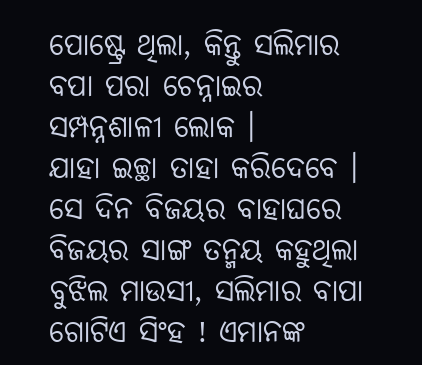ପୋଷ୍ଟ୍ରେ ଥିଲା, କିନ୍ତୁ ସଲିମାର ବପା ପରା ଚେନ୍ନାଇର ସମ୍ପନ୍ନଶାଳୀ ଲୋକ ।
ଯାହା ଇଚ୍ଛା ତାହା କରିଦେବେ ।
ସେ ଦିନ ବିଜୟର ବାହାଘରେ ବିଜୟର ସାଙ୍ଗ ତନ୍ମୟ କହୁଥିଲା ବୁଝିଲ ମାଉସୀ, ସଲିମାର ବାପା ଗୋଟିଏ ସିଂହ ! ଏମାନଙ୍କ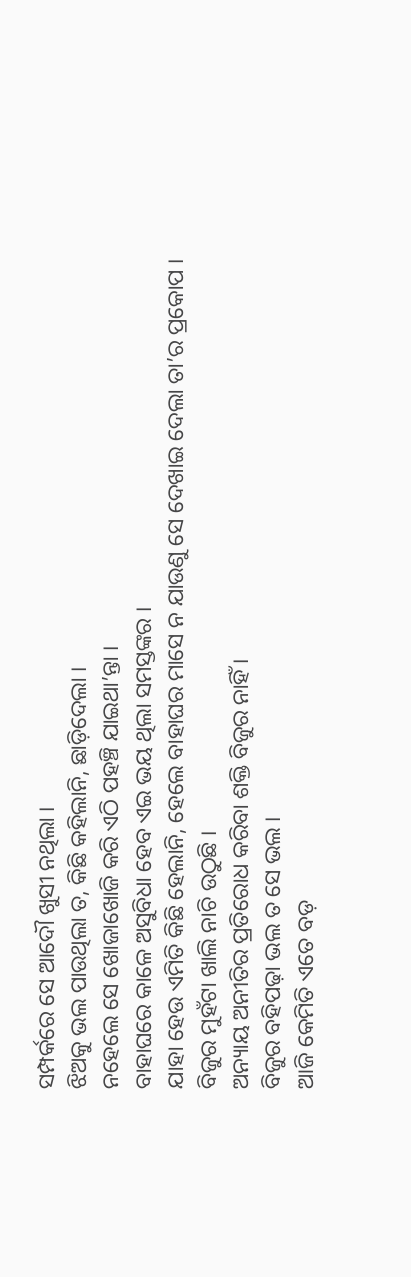ସମ୍ପର୍କରେ ସେ ଆଦୌ ଖୁସୀ ନଥିଲା ।
ଝିଅକୁ ଭଲ ପାଉଥିଲା ତ, କିଛି କହିଲାନି, ଛାଡ଼ିଦେଲା ।
ନହେଲେ ସେ ଖୋଜାଖୋଜି କରି ଏଠି ପହଞ୍ଚି ଯାଇଥା’ନ୍ତା ।
ବାହାଘରେ କାଳେ ଅସୁବିଧା ହେବ ଏଇ ଭୟ ଥିଲା ସମସ୍ତଙ୍କର ।
ଯାହା ହେଉ ଏମିତି କିଛି ହେଲାନି, ହେଲେ ବାହାଘର ମାସେ ନ ଯାଉଣୁ ସେ ଦେଖାଇ ଦେଲା ତା’ର ପ୍ରକୋପ ।
ବିଜୁର ମୁହଁଟା ଖାଲି ନାଚି ଉଠୁଛି ।
ଅନ୍ୟାୟ ଅନୀତିର ପ୍ରତିରୋଧ କରିବା ଶକ୍ତି ବିଜୁର ନାହିଁ ।
ବିଜୁର ବହିପଢ଼ା ଭଲ ତ ସେ ଭଲ ।
ଆଜି କେମିତି ଏତେ ବଡ଼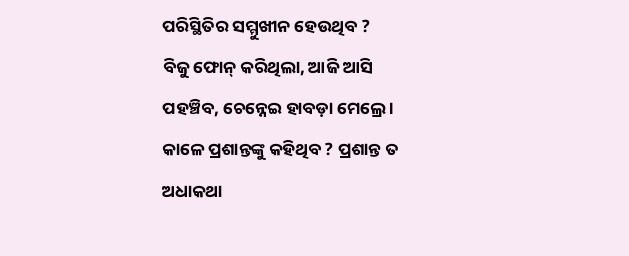ପରିସ୍ଥିତିର ସମ୍ମୁଖୀନ ହେଉଥିବ ?
ବିଜୁ ଫୋନ୍ କରିଥିଲା, ଆଜି ଆସି ପହଞ୍ଚିବ, ଚେନ୍ନେଇ ହାବଡ଼ା ମେଲ୍ରେ ।
କାଳେ ପ୍ରଶାନ୍ତଙ୍କୁ କହିଥିବ ? ପ୍ରଶାନ୍ତ ତ ଅଧାକଥା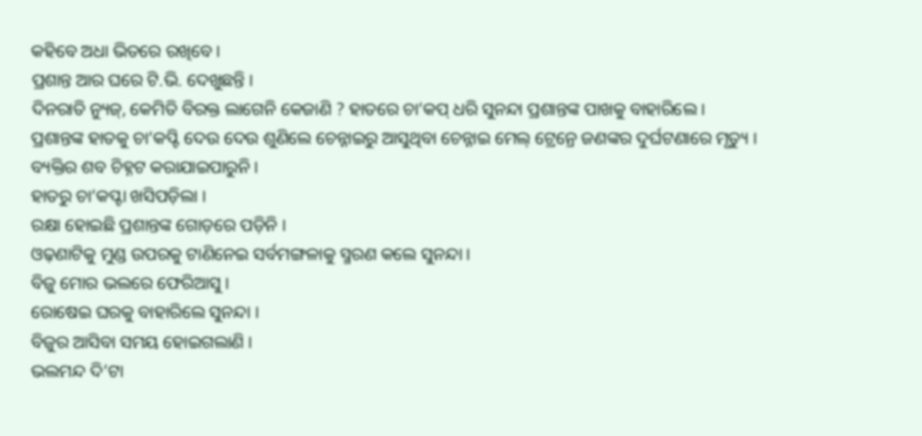କହିବେ ଅଧା ଭିତରେ ରଖିବେ ।
ପ୍ରଶାନ୍ତ ଆର ଘରେ ଟି.ଭି. ଦେଖୁଛନ୍ତି ।
ଦିନରାତି ନ୍ୟୁଜ୍, କେମିତି ବିରକ୍ତ ଲାଗେନି କେଜାଣି ? ହାତରେ ଚା’କପ୍ ଧରି ସୁନନ୍ଦା ପ୍ରଶାନ୍ତଙ୍କ ପାଖକୁ ବାହାରିଲେ ।
ପ୍ରଶାନ୍ତଙ୍କ ହାତକୁ ଚା’କପ୍ଟି ଦେଉ ଦେଉ ଶୁଣିଲେ ଚେନ୍ନାଇରୁ ଆସୁଥିବା ଚେନ୍ନାଇ ମେଲ୍ ଟ୍ରେନ୍ରେ ଜଣଙ୍କର ଦୁର୍ଘଟଣାରେ ମୃତ୍ୟୁ ।
ବ୍ୟକ୍ତିର ଶବ ଚିହ୍ନଟ କରାଯାଇପାରୁନି ।
ହାତରୁ ଚା’କପ୍ଟା ଖସିପଡ଼ିଲା ।
ରକ୍ଷା ହୋଇଛି ପ୍ରଶାନ୍ତଙ୍କ ଗୋଡ଼ରେ ପଡ଼ିନି ।
ଓଢ଼ଣାଟିକୁ ମୁଣ୍ଡ ଉପରକୁ ଟାଣିନେଇ ସର୍ବମଙ୍ଗଳାକୁ ସ୍ମରଣ କଲେ ସୁନନ୍ଦା ।
ବିଜୁ ମୋର ଭଲରେ ଫେରିଆସୁ ।
ରୋଷେଇ ଘରକୁ ବାହାରିଲେ ସୁନନ୍ଦା ।
ବିଜୁର ଆସିବା ସମୟ ହୋଇଗଲାଣି ।
ଭଲମନ୍ଦ ଦି’ଟା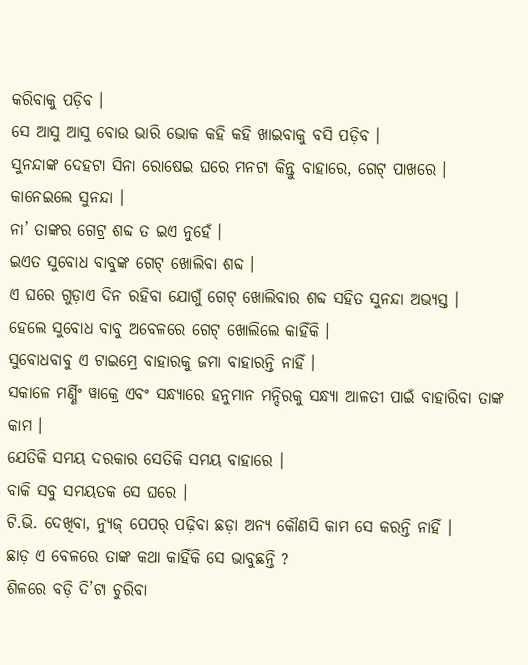କରିବାକୁ ପଡ଼ିବ ।
ସେ ଆସୁ ଆସୁ ବୋଉ ଭାରି ଭୋକ କହି କହି ଖାଇବାକୁ ବସି ପଡ଼ିବ ।
ସୁନନ୍ଦାଙ୍କ ଦେହଟା ସିନା ରୋଷେଇ ଘରେ ମନଟା କିନ୍ତୁ ବାହାରେ, ଗେଟ୍ ପାଖରେ ।
କାନେଇଲେ ସୁନନ୍ଦା ।
ନା’ ତାଙ୍କର ଗେଟ୍ର ଶବ୍ଦ ତ ଇଏ ନୁହେଁ ।
ଇଏତ ସୁବୋଧ ବାବୁଙ୍କ ଗେଟ୍ ଖୋଲିବା ଶବ୍ଦ ।
ଏ ଘରେ ଗୁଡ଼ାଏ ଦିନ ରହିବା ଯୋଗୁଁ ଗେଟ୍ ଖୋଲିବାର ଶବ୍ଦ ସହିତ ସୁନନ୍ଦା ଅଭ୍ୟସ୍ତ ।
ହେଲେ ସୁବୋଧ ବାବୁ ଅବେଳରେ ଗେଟ୍ ଖୋଲିଲେ କାହିଁକି ।
ସୁବୋଧବାବୁ ଏ ଟାଇମ୍ରେ ବାହାରକୁ ଜମା ବାହାରନ୍ତି ନାହିଁ ।
ସକାଳେ ମର୍ଣ୍ଣିଂ ୱାକ୍ରେ ଏବଂ ସନ୍ଧ୍ୟାରେ ହନୁମାନ ମନ୍ଦିରକୁ ସନ୍ଧ୍ୟା ଆଳତୀ ପାଇଁ ବାହାରିବା ତାଙ୍କ କାମ ।
ଯେତିକି ସମୟ ଦରକାର ସେତିକି ସମୟ ବାହାରେ ।
ବାକି ସବୁ ସମୟତକ ସେ ଘରେ ।
ଟି.ଭି. ଦେଖିବା, ନ୍ୟୁଜ୍ ପେପର୍ ପଢ଼ିବା ଛଡ଼ା ଅନ୍ୟ କୌଣସି କାମ ସେ କରନ୍ତି ନାହିଁ ।
ଛାଡ଼ ଏ ବେଳରେ ତାଙ୍କ କଥା କାହିଁକି ସେ ଭାବୁଛନ୍ତି ?
ଶିଳରେ ବଡ଼ି ଦି’ଟା ଚୁରିବା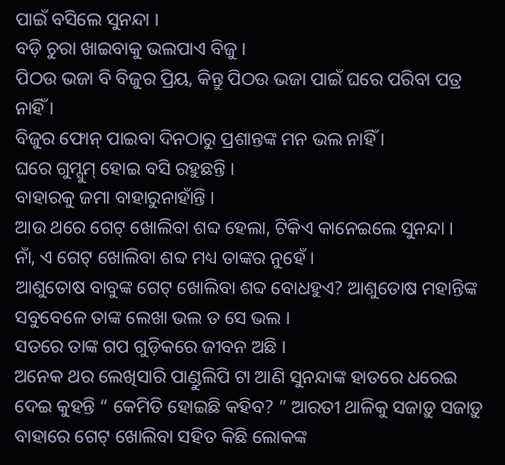ପାଇଁ ବସିଲେ ସୁନନ୍ଦା ।
ବଡ଼ି ଚୁରା ଖାଇବାକୁ ଭଲପାଏ ବିଜୁ ।
ପିଠଉ ଭଜା ବି ବିଜୁର ପ୍ରିୟ, କିନ୍ତୁ ପିଠଉ ଭଜା ପାଇଁ ଘରେ ପରିବା ପତ୍ର ନାହିଁ ।
ବିଜୁର ଫୋନ୍ ପାଇବା ଦିନଠାରୁ ପ୍ରଶାନ୍ତଙ୍କ ମନ ଭଲ ନାହିଁ ।
ଘରେ ଗୁମ୍ସୁମ୍ ହୋଇ ବସି ରହୁଛନ୍ତି ।
ବାହାରକୁ ଜମା ବାହାରୁନାହାଁନ୍ତି ।
ଆଉ ଥରେ ଗେଟ୍ ଖୋଲିବା ଶବ୍ଦ ହେଲା, ଟିକିଏ କାନେଇଲେ ସୁନନ୍ଦା ।
ନାଁ, ଏ ଗେଟ୍ ଖୋଲିବା ଶବ୍ଦ ମଧ୍ୟ ତାଙ୍କର ନୁହେଁ ।
ଆଶୁତୋଷ ବାବୁଙ୍କ ଗେଟ୍ ଖୋଲିବା ଶବ୍ଦ ବୋଧହୁଏ? ଆଶୁତୋଷ ମହାନ୍ତିଙ୍କ ସବୁବେଳେ ତାଙ୍କ ଲେଖା ଭଲ ତ ସେ ଭଲ ।
ସତରେ ତାଙ୍କ ଗପ ଗୁଡ଼ିକରେ ଜୀବନ ଅଛି ।
ଅନେକ ଥର ଲେଖିସାରି ପାଣ୍ଡୁଲିପି ଟା ଆଣି ସୁନନ୍ଦାଙ୍କ ହାତରେ ଧରେଇ ଦେଇ କୁହନ୍ତି “ କେମିତି ହୋଇଛି କହିବ? ” ଆରତୀ ଥାଳିକୁ ସଜାଡ଼ୁ ସଜାଡ଼ୁ ବାହାରେ ଗେଟ୍ ଖୋଲିବା ସହିତ କିଛି ଲୋକଙ୍କ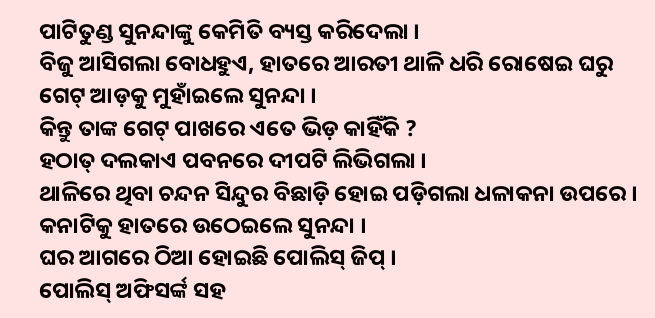ପାଟିତୁଣ୍ଡ ସୁନନ୍ଦାଙ୍କୁ କେମିତି ବ୍ୟସ୍ତ କରିଦେଲା ।
ବିଜୁ ଆସିଗଲା ବୋଧହୁଏ, ହାତରେ ଆରତୀ ଥାଳି ଧରି ରୋଷେଇ ଘରୁ ଗେଟ୍ ଆଡ଼କୁ ମୁହାଁଇଲେ ସୁନନ୍ଦା ।
କିନ୍ତୁ ତାଙ୍କ ଗେଟ୍ ପାଖରେ ଏତେ ଭିଡ଼ କାହିଁକି ?
ହଠାତ୍ ଦଲକାଏ ପବନରେ ଦୀପଟି ଲିଭିଗଲା ।
ଥାଳିରେ ଥିବା ଚନ୍ଦନ ସିନ୍ଦୁର ବିଛାଡ଼ି ହୋଇ ପଡ଼ିଗଲା ଧଳାକନା ଉପରେ ।
କନାଟିକୁ ହାତରେ ଉଠେଇଲେ ସୁନନ୍ଦା ।
ଘର ଆଗରେ ଠିଆ ହୋଇଛି ପୋଲିସ୍ ଜିପ୍ ।
ପୋଲିସ୍ ଅଫିସର୍ଙ୍କ ସହ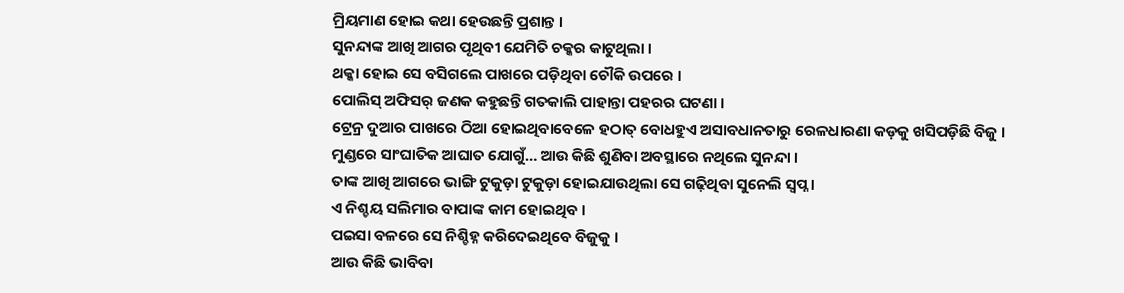ମ୍ରିୟମାଣ ହୋଇ କଥା ହେଉଛନ୍ତି ପ୍ରଶାନ୍ତ ।
ସୁନନ୍ଦାଙ୍କ ଆଖି ଆଗର ପୃଥିବୀ ଯେମିତି ଚକ୍କର କାଟୁଥିଲା ।
ଥକ୍କା ହୋଇ ସେ ବସିଗଲେ ପାଖରେ ପଡ଼ିଥିବା ଚୌକି ଉପରେ ।
ପୋଲିସ୍ ଅଫିସର୍ ଜଣକ କହୁଛନ୍ତି ଗତକାଲି ପାହାନ୍ତା ପହରର ଘଟଣା ।
ଟ୍ରେନ୍ର ଦୁଆର ପାଖରେ ଠିଆ ହୋଇଥିବାବେଳେ ହଠାତ୍ ବୋଧହୁଏ ଅସାବଧାନତାରୁ ରେଳଧାରଣା କଡ଼କୁ ଖସିପଡ଼ିଛି ବିଜୁ ।
ମୁଣ୍ଡରେ ସାଂଘାତିକ ଆଘାତ ଯୋଗୁଁ… ଆଉ କିଛି ଶୁଣିବା ଅବସ୍ଥାରେ ନଥିଲେ ସୁନନ୍ଦା ।
ତାଙ୍କ ଆଖି ଆଗରେ ଭାଙ୍ଗି ଟୁକୁଡ଼ା ଟୁକୁଡ଼ା ହୋଇଯାଉଥିଲା ସେ ଗଢ଼ିଥିବା ସୁନେଲି ସ୍ବପ୍ନ ।
ଏ ନିଶ୍ଚୟ ସଲିମାର ବାପାଙ୍କ କାମ ହୋଇଥିବ ।
ପଇସା ବଳରେ ସେ ନିଶ୍ଚିହ୍ନ କରିଦେଇଥିବେ ବିଜୁକୁ ।
ଆଉ କିଛି ଭାବିବା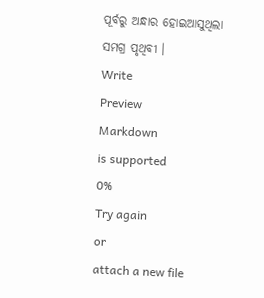ପୂର୍ବରୁ ଅନ୍ଧାର ହୋଇଆସୁଥିଲା ସମଗ୍ର ପୃଥିବୀ ।
Write
Preview
Markdown
is supported
0%
Try again
or
attach a new file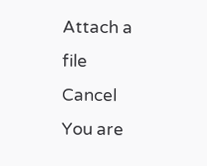Attach a file
Cancel
You are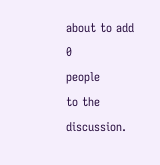about to add
0
people
to the discussion.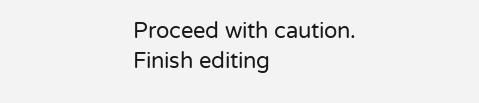Proceed with caution.
Finish editing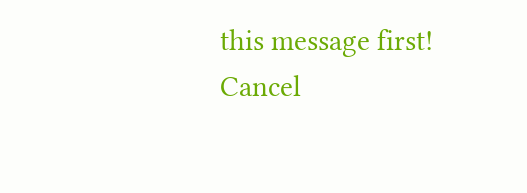this message first!
Cancel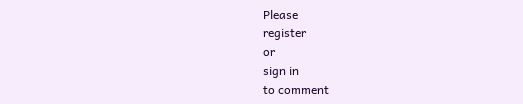Please
register
or
sign in
to comment